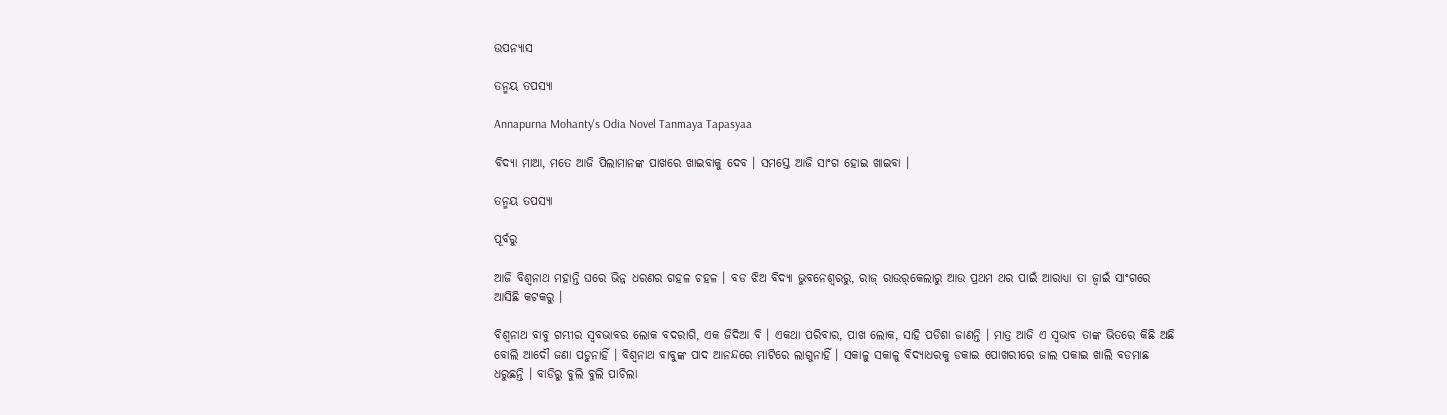ଉପନ୍ୟାସ

ତନ୍ମୟ ତପସ୍ୟା

Annapurna Mohanty's Odia Novel Tanmaya Tapasyaa

ବିଦ୍ୟା ମାଆ, ମତେ ଆଜି ପିଲାମାନଙ୍କ ପାଖରେ ଖାଇବାକୁ ଦେବ । ସମସ୍ତେ ଆଜି ସାଂଗ ହୋଇ ଖାଇବା ।

ତନ୍ମୟ ତପସ୍ୟା

ପୂର୍ବରୁ

ଆଜି ବିଶ୍ଵନାଥ ମହାନ୍ତି ଘରେ ଭିନ୍ନ ଧରଣର ଗହଳ ଚହଳ । ବଡ ଝିଅ ବିଦ୍ୟା ଭୁବନେଶ୍ଵରରୁ, ରାଜ୍‌ ରାଉର୍‌କେଲାରୁ ଆଉ ପ୍ରଥମ ଥର ପାଇଁ ଆରାଧ୍ୟା ତା ଜ୍ୱାଇଁ ସାଂଗରେ ଆସିଛି କଟକରୁ ।

ବିଶ୍ଵନାଥ ବାବୁ ଗମ୍ଭୀର ସ୍ଵବଭାବର ଲୋକ ବଦରାଗି, ଏକ ଜିଦିଆ ବି । ଏକଥା ପରିବାର, ପାଖ ଲୋକ, ସାହି ପଡିଶା ଜାଣନ୍ତି । ମାତ୍ର ଆଜି ଏ ସ୍ଵଭାବ ତାଙ୍କ ଭିତରେ କିଛି ଅଛି ବୋଲି ଆଦୌ ଜଣା ପଡୁନାହିଁ । ବିଶ୍ଵନାଥ ବାବୁଙ୍କ ପାଦ ଆନନ୍ଦରେ ମାଟିରେ ଲାଗୁନାହିଁ । ସକାଳୁ ସକାଳୁ ବିଦ୍ୟାଧରକୁ ଡକାଇ ପୋଖରୀରେ ଜାଲ ପକାଇ ଖାଲି ବଡମାଛ ଧରୁଛନ୍ତି । ବାଡିରୁ ବୁଲି ବୁଲି ପାଚିଲା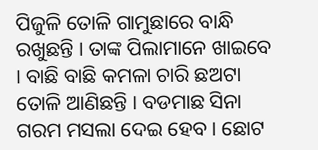ପିଜୁଳି ତୋଳି ଗାମୁଛାରେ ବାନ୍ଧି ରଖୁଛନ୍ତି । ତାଙ୍କ ପିଲାମାନେ ଖାଇବେ । ବାଛି ବାଛି କମଳା ଚାରି ଛଅଟା ତୋଳି ଆଣିଛନ୍ତି । ବଡମାଛ ସିନା ଗରମ ମସଲା ଦେଇ ହେବ । ଛୋଟ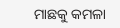ମାଛକୁ କମଳା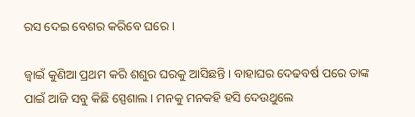ରସ ଦେଇ ବେଶର କରିବେ ଘରେ ।

ଜ୍ୱାଇଁ କୁଣିଆ ପ୍ରଥମ କରି ଶଶୁର ଘରକୁ ଆସିଛନ୍ତି । ବାହାଘର ଦେଢବର୍ଷ ପରେ ତାଙ୍କ ପାଇଁ ଆଜି ସବୁ କିଛି ସ୍ପେଶାଲ । ମନକୁ ମନକହି ହସି ଦେଉଥୁଲେ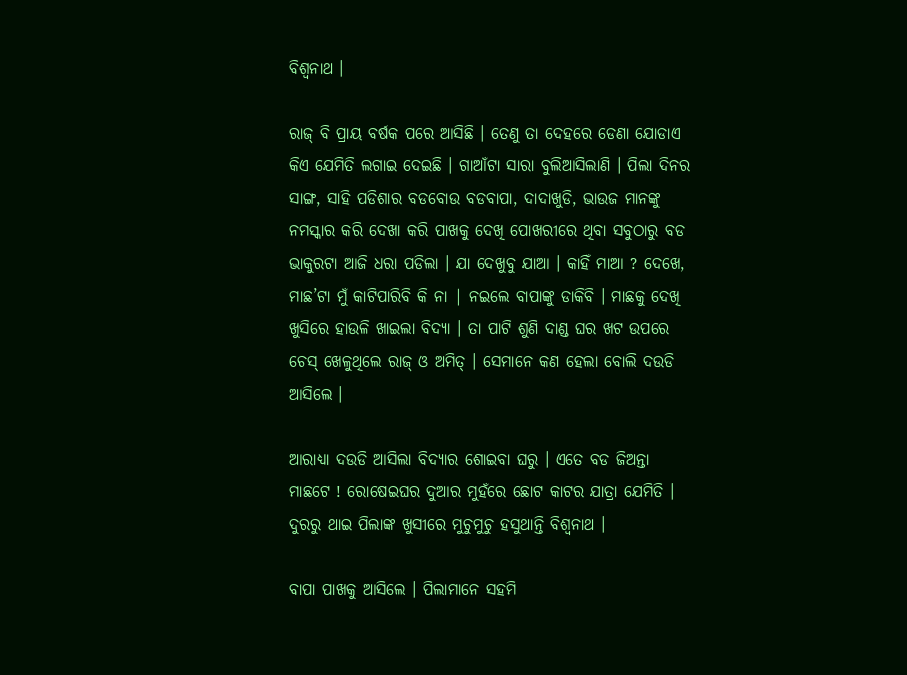ବିଶ୍ଵନାଥ ।

ରାଜ୍‌ ବି ପ୍ରାୟ ବର୍ଷକ ପରେ ଆସିଛି । ତେଣୁ ତା ଦେହରେ ଡେଣା ଯୋଡାଏ କିଏ ଯେମିତି ଲଗାଇ ଦେଇଛି । ଗାଆଁଟା ସାରା ବୁଲିଆସିଲାଣି । ପିଲା ଦିନର ସାଙ୍ଗ, ସାହି ପଡିଶାର ବଡବୋଉ ବଡବାପା, ଦାଦାଖୁଡି, ଭାଉଜ ମାନଙ୍କୁ ନମସ୍କାର କରି ଦେଖା କରି ପାଖକୁ ଦେଖି ପୋଖରୀରେ ଥିବା ସବୁଠାରୁ ବଡ ଭାକୁରଟା ଆଜି ଧରା ପଡିଲା । ଯା ଦେଖୁବୁ ଯାଆ । କାହିଁ ମାଆ ? ଦେଖେ, ମାଛ’ଟା ମୁଁ କାଟିପାରିବି କି ନା | ନଇଲେ ବାପାଙ୍କୁ ଡାକିବି । ମାଛକୁ ଦେଖି ଖୁସିରେ ହାଉଳି ଖାଇଲା ବିଦ୍ୟା । ତା ପାଟି ଶୁଣି ଦାଣ୍ଡ ଘର ଖଟ ଉପରେ ଚେସ୍‌ ଖେଳୁଥିଲେ ରାଜ୍‌ ଓ ଅମିତ୍‌ । ସେମାନେ କଣ ହେଲା ବୋଲି ଦଉଡି ଆସିଲେ ।

ଆରାଧ୍ୟା ଦଉଡି ଆସିଲା ବିଦ୍ୟାର ଶୋଇବା ଘରୁ । ଏତେ ବଡ ଜିଅନ୍ତା ମାଛଟେ ! ରୋଷେଇଘର ଦୁଆର ମୁହଁରେ ଛୋଟ କାଟର ଯାତ୍ରା ଯେମିତି । ଦୁରରୁ ଥାଇ ପିଲାଙ୍କ ଖୁସୀରେ ମୁଚୁମୁଚୁ ହସୁଥାନ୍ତି ବିଶ୍ଵନାଥ ।

ବାପା ପାଖକୁ ଆସିଲେ । ପିଲାମାନେ ସହମି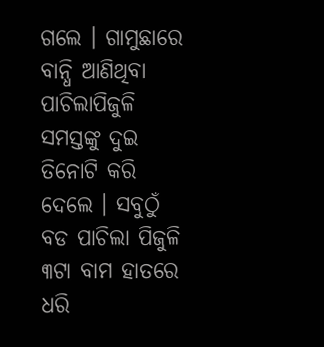ଗଲେ । ଗାମୁଛାରେ ବାନ୍ଧି ଆଣିଥିବା ପାଚିଲାପିଜୁଳି ସମସ୍ତଙ୍କୁ ଦୁଇ ତିନୋଟି କରି ଦେଲେ । ସବୁଠୁଁ ବଡ ପାଚିଲା ପିଜୁଳି ୩ଟା ବାମ ହାତରେ ଧରି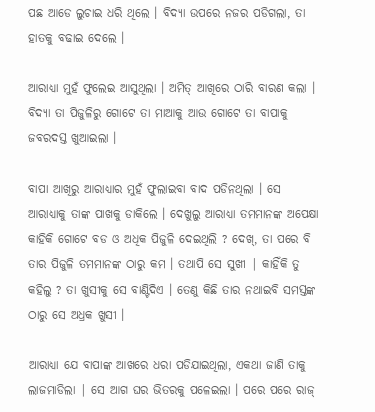ପଛ ଆଡେ ଲୁଚାଇ ଧରି ଥିଲେ । ବିଦ୍ୟା ଉପରେ ନଜର ପଡିଗଲା, ତା ହାତକୁ ବଢାଇ ଦେଲେ ।

ଆରାଧ୍ୟା ମୁହଁ ଫୁଲେଇ ଆସୁଥିଲା । ଅମିତ୍‌ ଆଖିରେ ଠାରି ବାରଣ କଲା । ବିଦ୍ୟା ତା ପିଜୁଳିରୁ ଗୋଟେ ତା ମାଆକୁ ଆଉ ଗୋଟେ ତା ବାପାକୁ ଜବରଦସ୍ତ ଖୁଆଇଲା ।

ବାପା ଆଖିରୁ ଆରାଧ୍ୟାର ମୁହଁ ଫୁଲାଇବା ବାଦ ପଡିନଥିଲା । ସେ ଆରାଧ୍ୟାକୁ ତାଙ୍କ ପାଖକୁ ଡାକିଲେ । ଦେଖୁଲୁ ଆରାଧ୍ୟା ତମମାନଙ୍କ ଅପେକ୍ଷା କାହିକି ଗୋଟେ ବଡ ଓ ଅଧିକ ପିଜୁଳି ଦେଇଥିଲି ? ଦେଖ୍‌, ତା ପରେ ବି ତାର ପିଜୁଳି ତମମାନଙ୍କ ଠାରୁ କମ । ତଥାପି ସେ ସୁଖୀ | କାହିଁକି ତୁ କହିଲୁ ? ତା ଖୁସୀକୁ ସେ ବାଣ୍ଟିଦିଏ । ତେଣୁ କିଛି ତାର ନଥାଇବି ସମସ୍ତଙ୍କ ଠାରୁ ସେ ଅଧ୍ରକ ଖୁସୀ ।

ଆରାଧ୍ୟା ଯେ ବାପାଙ୍କ ଆଖରେ ଧରା ପଡିଯାଇଥିଲା, ଏକଥା ଜାଣି ତାକୁ ଲାଜମାଡିଲା | ସେ ଆଗ ଘର ଭିତରକୁ ପଳେଇଲା । ପରେ ପରେ ରାଜ୍‌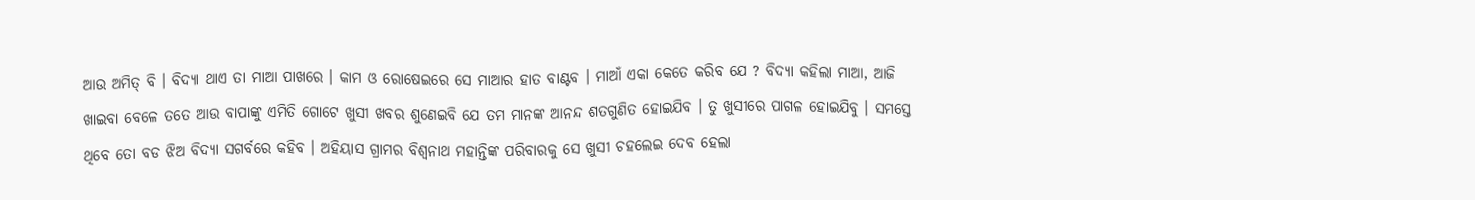ଆଉ ଅମିତ୍‌ ବି । ବିଦ୍ୟା ଥାଏ ତା ମାଆ ପାଖରେ । କାମ ଓ ରୋଷେଇରେ ସେ ମାଆର ହାତ ବାଣ୍ଟବ । ମାଆଁ ଏକା କେତେ କରିବ ଯେ ? ବିଦ୍ୟା କହିଲା ମାଆ, ଆଜି ଖାଇବା ବେଳେ ତତେ ଆଉ ବାପାଙ୍କୁ ଏମିତି ଗୋଟେ ଖୁସୀ ଖବର ଶୁଣେଇବି ଯେ ତମ ମାନଙ୍କ ଆନନ୍ଦ ଶତଗୁଣିତ ହୋଇଯିବ । ତୁ ଖୁସୀରେ ପାଗଳ ହୋଇଯିବୁ । ସମସ୍ତେ ଥିବେ ତୋ ବଡ ଝିଅ ବିଦ୍ୟା ସଗର୍ବରେ କହିବ । ଅହିୟାସ ଗ୍ରାମର ବିଶ୍ଵନାଥ ମହାନ୍ତିଙ୍କ ପରିବାରକୁ ସେ ଖୁସୀ ଚହଲେଇ ଦେବ ହେଲା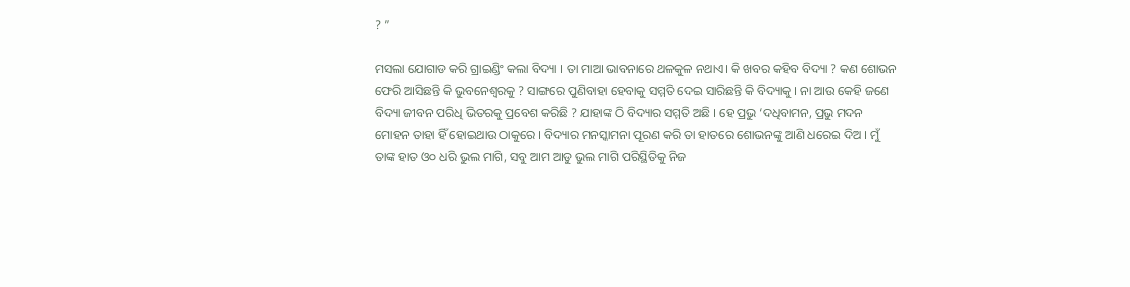? ”

ମସଲା ଯୋଗାଡ କରି ଗ୍ରାଇଣ୍ଡିଂ କଲା ବିଦ୍ୟା । ତା ମାଆ ଭାବନାରେ ଥଳକୁଳ ନଥାଏ। କି ଖବର କହିବ ବିଦ୍ୟା ? କଣ ଶୋଭନ ଫେରି ଆସିଛନ୍ତି କି ଭୁବନେଶ୍ୱରକୁ ? ସାଙ୍ଗରେ ପୁଣିବାହା ହେବାକୁ ସମ୍ମତି ଦେଇ ସାରିଛନ୍ତି କି ବିଦ୍ୟାକୁ । ନା ଆଉ କେହି ଜଣେ ବିଦ୍ୟା ଜୀବନ ପରିଧି ଭିତରକୁ ପ୍ରବେଶ କରିଛି ? ଯାହାଙ୍କ ଠି ବିଦ୍ୟାର ସମ୍ମତି ଅଛି । ହେ ପ୍ରଭୁ ‘ଦଧିବାମନ, ପ୍ରଭୁ ମଦନ ମୋହନ ତାହା ହିଁ ହୋଇଥାଉ ଠାକୁରେ । ବିଦ୍ୟାର ମନସ୍କାମନା ପୂରଣ କରି ତା ହାତରେ ଶୋଭନଙ୍କୁ ଆଣି ଧରେଇ ଦିଅ । ମୁଁ ତାଙ୍କ ହାତ ଓ୦ ଧରି ଭୁଲ ମାଗି, ସବୁ ଆମ ଆଡୁ ଭୁଲ ମାଗି ପରିସ୍ଥିତିକୁ ନିଜ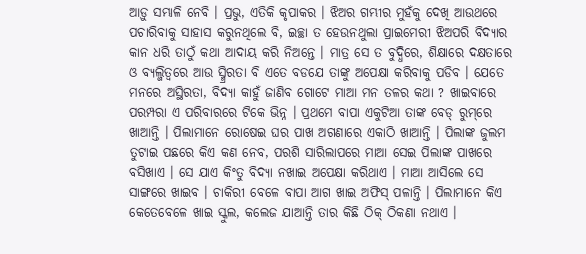ଆଡ଼ୁ ସମ୍ଭାଳି ନେବି । ପ୍ରଭୁ, ଏତିକି କୃପାକର । ଝିଅର ଗମ୍ଭୀର ମୁହଁକୁ ଦେଖି ଆଉଥରେ ପଚାରିବାକୁ ସାହାସ କରୁନଥିଲେ ବି, ଇଚ୍ଛା ତ ହେଉନଥୁଲା ପ୍ରାଇମେରୀ ଝିଅପରି ବିଦ୍ୟାର କାନ ଧରି ତାଠୁଁ କଥା ଆଦାୟ କରି ନିଅନ୍ତେ । ମାତ୍ର ସେ ତ ବୁଦ୍ଧିରେ, ଶିକ୍ଷାରେ ଦକ୍ଷତାରେ ଓ ବ୍ୟଲ୍ଜିତ୍ବରେ ଆଉ ସ୍ମ୍ରିରତା ବି ଏତେ ବଡଯେ ତାଙ୍କୁ ଅପେକ୍ଷା କରିବାକୁ ପଡିବ । ଯେତେ ମନରେ ଅସ୍ଥିରତା, ବିଦ୍ୟା କାହୁଁ ଜାଣିବ ଗୋଟେ ମାଆ ମନ ତଳର କଥା ? ଖାଇବାରେ ପରମ୍ପରା ଏ ପରିବାରରେ ଟିକେ ଭିନ୍ନ । ପ୍ରଥମେ ବାପା ଏକୁଟିଆ ତାଙ୍କ ବେଡ୍‌ ରୁମ୍‌ରେ ଖାଆନ୍ତି । ପିଲାମାନେ ରୋଷେଇ ଘର ପାଖ ଅଗଣାରେ ଏକାଠି ଖାଆନ୍ତି । ପିଲାଙ୍କ ଜୁଲମ ତୁଟାଇ ପଛରେ କିଏ କଣ ନେବ, ପରଶି ସାରିଲାପରେ ମାଆ ସେଇ ପିଲାଙ୍କ ପାଖରେ ବସିଖାଏ । ସେ ଯାଏ କିଂତୁ ବିଦ୍ୟା ନଖାଇ ଅପେକ୍ଷା କରିଥାଏ । ମାଆ ଆସିଲେ ସେ ସାଙ୍ଗରେ ଖାଇବ । ଚାକିରୀ ବେଳେ ବାପା ଆଗ ଖାଇ ଅଫିସ୍‌ ପଳାନ୍ତି । ପିଲାମାନେ କିଏ କେତେବେଳେ ଖାଇ ସ୍କୁଲ, କଲେଜ ଯାଆନ୍ତି ତାର କିଛି ଠିକ୍‌ ଠିକଣା ନଥାଏ ।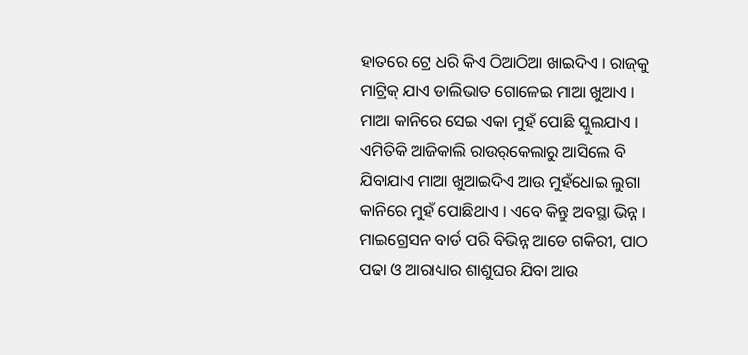ହାତରେ ଟ୍ରେ ଧରି କିଏ ଠିଆଠିଆ ଖାଇଦିଏ । ରାଜ୍‌କୁ ମାଟ୍ରିକ୍‌ ଯାଏ ଡାଲିଭାତ ଗୋଳେଇ ମାଆ ଖୁଆଏ । ମାଆ କାନିରେ ସେଇ ଏକା ମୁହଁ ପୋଛି ସ୍କୁଲଯାଏ । ଏମିତିକି ଆଜିକାଲି ରାଉର୍‌କେଲାରୁ ଆସିଲେ ବି ଯିବାଯାଏ ମାଆ ଖୁଆଇଦିଏ ଆଉ ମୁହଁଧୋଇ ଲୁଗା କାନିରେ ମୁହଁ ପୋଛିଥାଏ । ଏବେ କିନ୍ତୁ ଅବସ୍ଥା ଭିନ୍ନ । ମାଇଗ୍ରେସନ ବାର୍ଡ ପରି ବିଭିନ୍ନ ଆଡେ ଗକିରୀ, ପାଠ ପଢା ଓ ଆରାଧ୍ୟାର ଶାଶୁଘର ଯିବା ଆଉ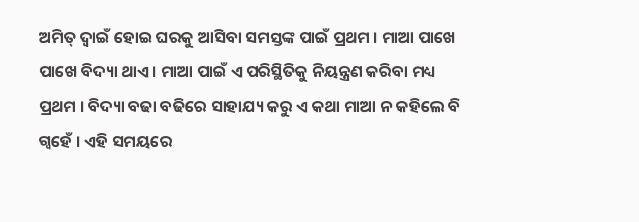ଅମିତ୍‌ ଦ୍ଵାଇଁ ହୋଇ ଘରକୁ ଆସିବା ସମସ୍ତଙ୍କ ପାଇଁ ପ୍ରଥମ । ମାଆ ପାଖେ ପାଖେ ବିଦ୍ୟା ଥାଏ । ମାଆ ପାଇଁ ଏ ପରିସ୍ଥିତିକୁ ନିୟନ୍ତ୍ରଣ କରିବା ମଧ୍ୟ ପ୍ରଥମ । ବିଦ୍ୟା ବଢା ବଢିରେ ସାହାଯ୍ୟ କରୁ ଏ କଥା ମାଆ ନ କହିଲେ ବି ଗ୍ବହେଁ । ଏହି ସମୟରେ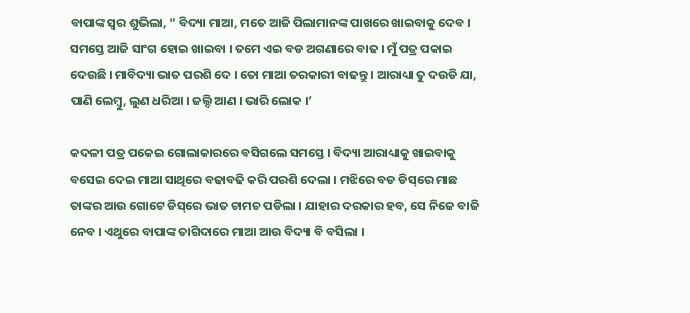ବାପାଙ୍କ ସ୍ଵର ଶୁଭିଲା, “ ବିଦ୍ୟା ମାଆ, ମତେ ଆଜି ପିଲାମାନଙ୍କ ପାଖରେ ଖାଇବାକୁ ଦେବ । ସମସ୍ତେ ଆଜି ସାଂଗ ହୋଇ ଖାଇବା । ତମେ ଏଇ ବଡ ଅଗଣାରେ ବାଢ । ମୁଁ ପତ୍ର ପକାଇ ଦେଉଛି । ମାବିଦ୍ୟା ଭାତ ପରଶି ଦେ । ତୋ ମାଆ ତରକାରୀ ବାଢନ୍ତୁ । ଆରାଧ୍ୟା ତୁ ଦଉଡି ଯା, ପାଣି ଲେମ୍ବୁ, ଲୁଣ ଧରିଆ । ଜଲ୍ଦି ଆଣ । ଭାରି ଲୋକ ।’

କଦଳୀ ପତ୍ର ପକେଇ ଗୋଲାକାରରେ ବସିଗଲେ ସମସ୍ତେ । ବିଦ୍ୟା ଆରାଧ୍ୟାକୁ ଖାଇବାକୁ ବସେଇ ଦେଇ ମାଆ ସାଥିରେ ବଢାବଢି କରି ପରଶି ଦେଲା । ମଝିରେ ବଡ ଡିସ୍‌ରେ ମାଛ ତାଙ୍କର ଆଉ ଗୋଟେ ଡିସ୍‌ରେ ଭାତ ଚାମଚ ପଡିଲା । ଯାହାର ଦରକାର ହବ, ସେ ନିଜେ ବାଜି ନେବ । ଏଥୁରେ ବାପାଙ୍କ ତାଗିଦାରେ ମାଆ ଆଉ ବିଦ୍ୟା ବି ବସିଲା ।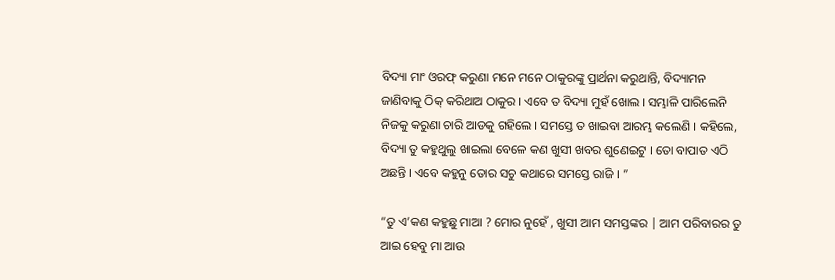ବିଦ୍ୟା ମାଂ ଓରଫ୍‌ କରୁଣା ମନେ ମନେ ଠାକୁରଙ୍କୁ ପ୍ରାର୍ଥନା କରୁଥାନ୍ତି, ବିଦ୍ୟାମନ ଜାଣିବାକୁ ଠିକ୍‌ କରିଥାଅ ଠାକୁର । ଏବେ ତ ବିଦ୍ୟା ମୁହଁ ଖୋଲ । ସମ୍ଭାଳି ପାରିଲେନି ନିଜକୁ କରୁଣା ଚାରି ଆଡକୁ ଗହିଲେ । ସମସ୍ତେ ତ ଖାଇବା ଆରମ୍ଭ କଲେଣି । କହିଲେ, ବିଦ୍ୟା ତୁ କହୁଥୁଲୁ ଖାଇଲା ବେଳେ କଣ ଖୁସୀ ଖବର ଶୁଣେଇଟୁ । ତୋ ବାପାତ ଏଠି ଅଛନ୍ତି । ଏବେ କହୁନୁ ତୋର ସଚୁ କଥାରେ ସମସ୍ତେ ରାଜି । ”

“ତୁ ଏ’କଣ କହୁଛୁ ମାଆ ? ମୋର ନୁହେଁ , ଖୁସୀ ଆମ ସମସ୍ତଙ୍କର | ଆମ ପରିବାରର ତୁ ଆଇ ହେବୁ ମା ଆଉ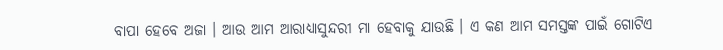ବାପା ହେବେ ଅଜା । ଆଉ ଆମ ଆରାଧ୍ୟାସୁନ୍ଦରୀ ମା ହେବାକୁ ଯାଉଛି । ଏ କଣ ଆମ ସମସ୍ତଙ୍କ ପାଇଁ ଗୋଟିଏ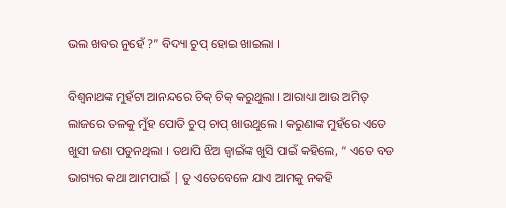ଭଲ ଖବର ନୁହେଁ ?” ବିଦ୍ୟା ଚୁପ୍‌ ହୋଇ ଖାଇଲା ।

ବିଶ୍ଵନାଥଙ୍କ ମୁହଁଟା ଆନନ୍ଦରେ ଚିକ୍‌ ଚିକ୍‌ କରୁଥୁଲା । ଆରାଧ୍ୟା ଆଉ ଅମିତ୍‌ ଲାଜରେ ତଳକୁ ମୁଁହ ପୋତି ଚୁପ୍‌ ଚାପ୍‌ ଖାଉଥୁଲେ । କରୁଣାଙ୍କ ମୁହଁରେ ଏତେ ଖୁସୀ ଜଣା ପଡୁନଥିଲା । ତଥାପି ଝିଅ ଜ୍ୱାଇଁଙ୍କ ଖୁସି ପାଇଁ କହିଲେ, “ ଏତେ ବଡ ଭାଗ୍ୟର କଥା ଆମପାଇଁ | ତୁ ଏତେବେଳେ ଯାଏ ଆମକୁ ନକହି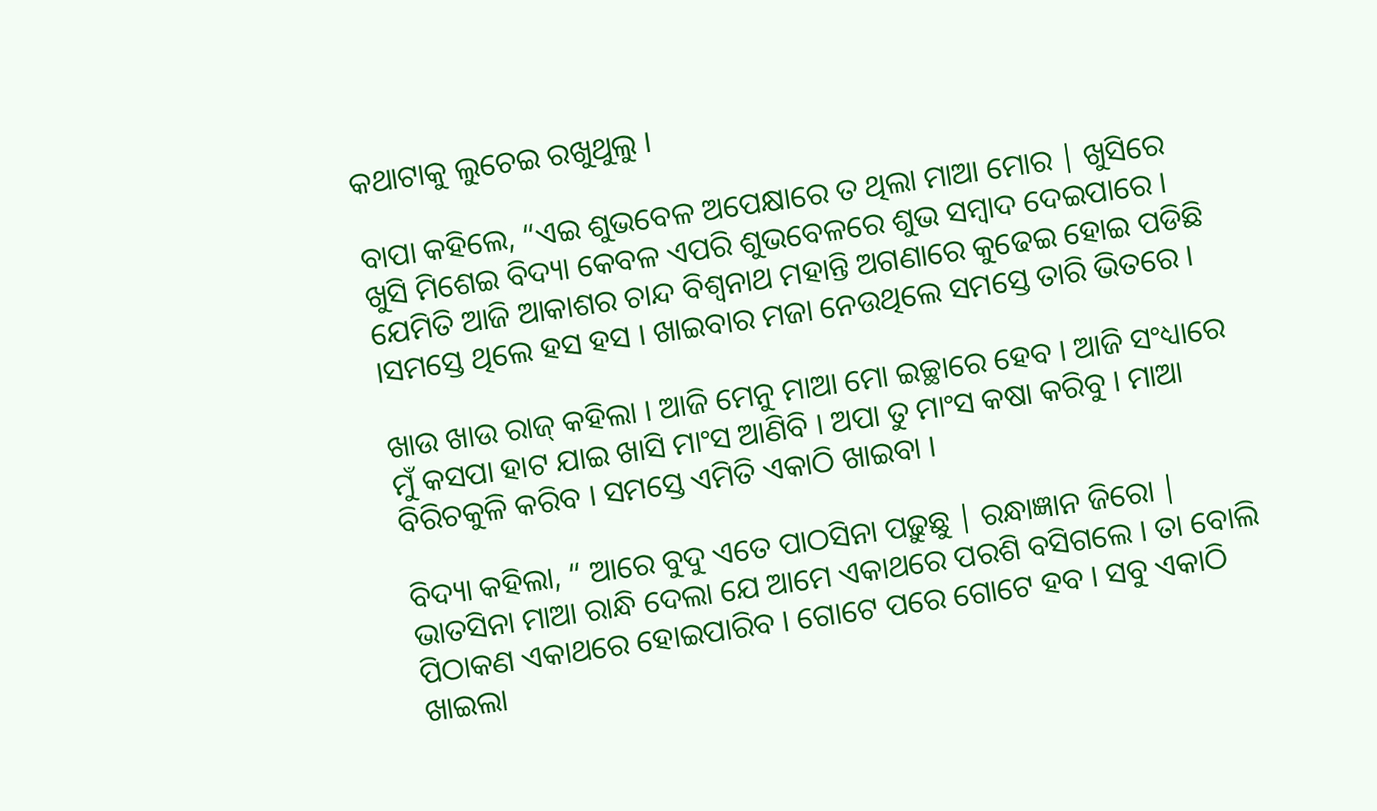କଥାଟାକୁ ଲୁଚେଇ ରଖୁଥୁଲୁ ।

ବାପା କହିଲେ, “ଏଇ ଶୁଭବେଳ ଅପେକ୍ଷାରେ ତ ଥିଲା ମାଆ ମୋର | ଖୁସିରେ ଖୁସି ମିଶେଇ ବିଦ୍ୟା କେବଳ ଏପରି ଶୁଭବେଳରେ ଶୁଭ ସମ୍ବାଦ ଦେଇପାରେ । ଯେମିତି ଆଜି ଆକାଶର ଚାନ୍ଦ ବିଶ୍ଵନାଥ ମହାନ୍ତି ଅଗଣାରେ କୁଢେଇ ହୋଇ ପଡିଛି ।ସମସ୍ତେ ଥିଲେ ହସ ହସ । ଖାଇବାର ମଜା ନେଉଥିଲେ ସମସ୍ତେ ତାରି ଭିତରେ ।

ଖାଉ ଖାଉ ରାଜ୍‌ କହିଲା । ଆଜି ମେନୁ ମାଆ ମୋ ଇଚ୍ଛାରେ ହେବ । ଆଜି ସଂଧ୍ୟାରେ ମୁଁ କସପା ହାଟ ଯାଇ ଖାସି ମାଂସ ଆଣିବି । ଅପା ତୁ ମାଂସ କଷା କରିବୁ । ମାଆ ବିରିଚକୁଳି କରିବ । ସମସ୍ତେ ଏମିତି ଏକାଠି ଖାଇବା ।

ବିଦ୍ୟା କହିଲା, “ ଆରେ ବୁଦୁ ଏତେ ପାଠସିନା ପଢ଼ୁଛୁ | ରନ୍ଧାଜ୍ଞାନ ଜିରୋ | ଭାତସିନା ମାଆ ରାନ୍ଧି ଦେଲା ଯେ ଆମେ ଏକାଥରେ ପରଶି ବସିଗଲେ । ତା ବୋଲି ପିଠାକଣ ଏକାଥରେ ହୋଇପାରିବ । ଗୋଟେ ପରେ ଗୋଟେ ହବ । ସବୁ ଏକାଠି ଖାଇଲା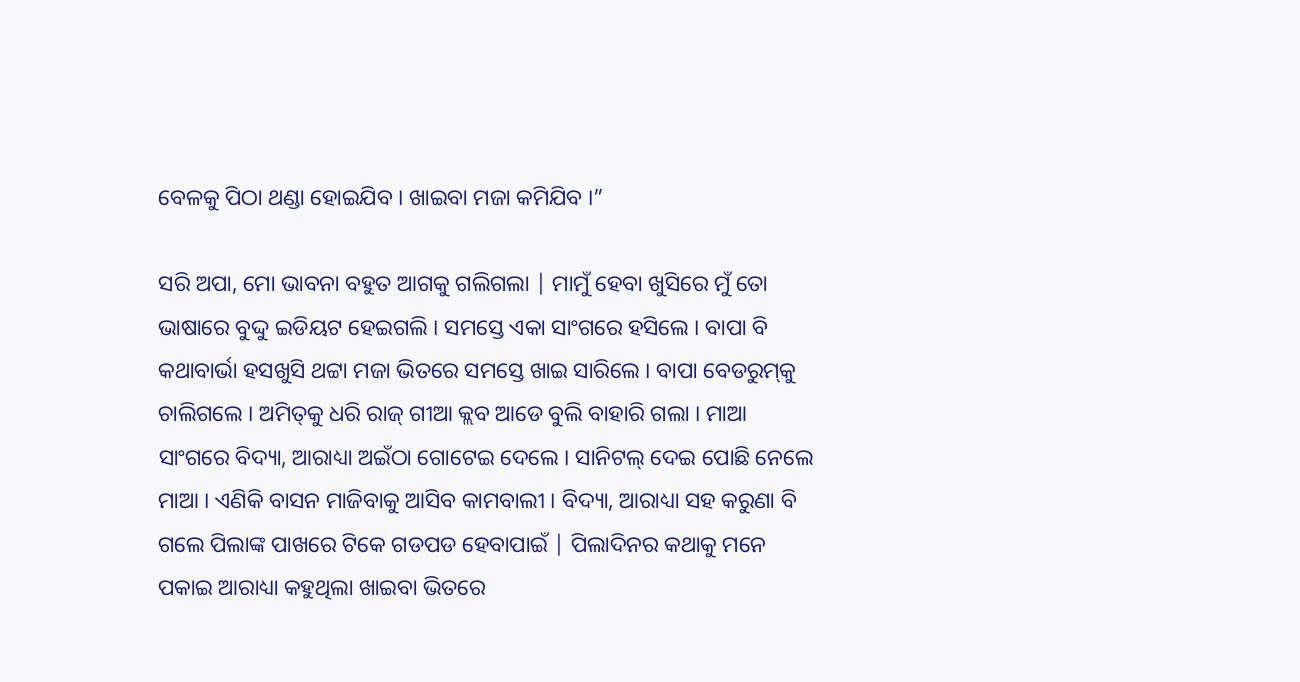ବେଳକୁ ପିଠା ଥଣ୍ଡା ହୋଇଯିବ । ଖାଇବା ମଜା କମିଯିବ ।”

ସରି ଅପା, ମୋ ଭାବନା ବହୁତ ଆଗକୁ ଗଲିଗଲା | ମାମୁଁ ହେବା ଖୁସିରେ ମୁଁ ତୋ ଭାଷାରେ ବୁଦ୍ଦୁ ଇଡିୟଟ ହେଇଗଲି । ସମସ୍ତେ ଏକା ସାଂଗରେ ହସିଲେ । ବାପା ବି କଥାବାର୍ଭା ହସଖୁସି ଥଟ୍ଟା ମଜା ଭିତରେ ସମସ୍ତେ ଖାଇ ସାରିଲେ । ବାପା ବେଡରୁମ୍‌କୁ ଚାଲିଗଲେ । ଅମିତ୍‌କୁ ଧରି ରାଜ୍‌ ଗୀଆ କ୍ଲବ ଆଡେ ବୁଲି ବାହାରି ଗଲା । ମାଆ ସାଂଗରେ ବିଦ୍ୟା, ଆରାଧ୍ୟା ଅଇଁଠା ଗୋଟେଇ ଦେଲେ । ସାନିଟଲ୍‌ ଦେଇ ପୋଛି ନେଲେ ମାଆ । ଏଣିକି ବାସନ ମାଜିବାକୁ ଆସିବ କାମବାଲୀ । ବିଦ୍ୟା, ଆରାଧ୍ୟା ସହ କରୁଣା ବି ଗଲେ ପିଲାଙ୍କ ପାଖରେ ଟିକେ ଗଡପଡ ହେବାପାଇଁ | ପିଲାଦିନର କଥାକୁ ମନେ ପକାଇ ଆରାଧ୍ୟା କହୁଥିଲା ଖାଇବା ଭିତରେ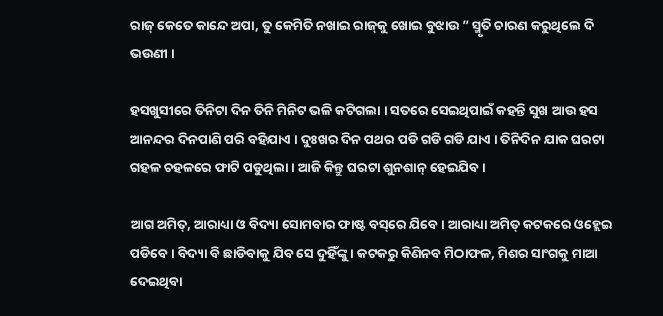ରାଜ୍‌ କେତେ କାନ୍ଦେ ଅପା, ତୁ କେମିତି ନଖାଇ ରାଜ୍‌କୁ ଖୋଇ ବୁଝାଉ ” ସ୍ମୃତି ଚାରଣ କରୁଥିଲେ ଦି ଭଉଣୀ ।

ହସଖୁସୀରେ ତିନିଟା ଦିନ ତିନି ମିନିଟ ଭଳି କଟିଗଲା । ସତରେ ସେଇଥିପାଇଁ କହନ୍ତି ସୁଖ ଆଉ ହସ ଆନନ୍ଦର ଦିନପାଣି ପରି ବହିଯାଏ । ଦୁଃଖର ଦିନ ପଥର ପଡି ଗଡି ଗଡି ଯାଏ । ତିନିଦିନ ଯାକ ଘରଟା ଗହଳ ଚହଳରେ ଫାଟି ପଡୁଥିଲା । ଆଜି କିନ୍ତୁ ଘରଟା ଶୁନଶାନ୍‌ ହେଇଯିବ ।

ଆଗ ଅମିତ୍‌, ଆରାଧ୍ୟା ଓ ବିଦ୍ୟା ସୋମବାର ଫାଷ୍ଟ ବସ୍‌ରେ ଯିବେ । ଆରାଧ୍ୟା ଅମିତ୍‌ କଟକରେ ଓହ୍ଲେଇ ପଡିବେ । ବିଦ୍ୟା ବି ଛାଡିବାକୁ ଯିବ ସେ ଦୁହିଁଙ୍କୁ । କଟକରୁ କିଣିନବ ମିଠାଫଳ, ମିଶର ସାଂଗକୁ ମାଆ ଦେଇଥିବା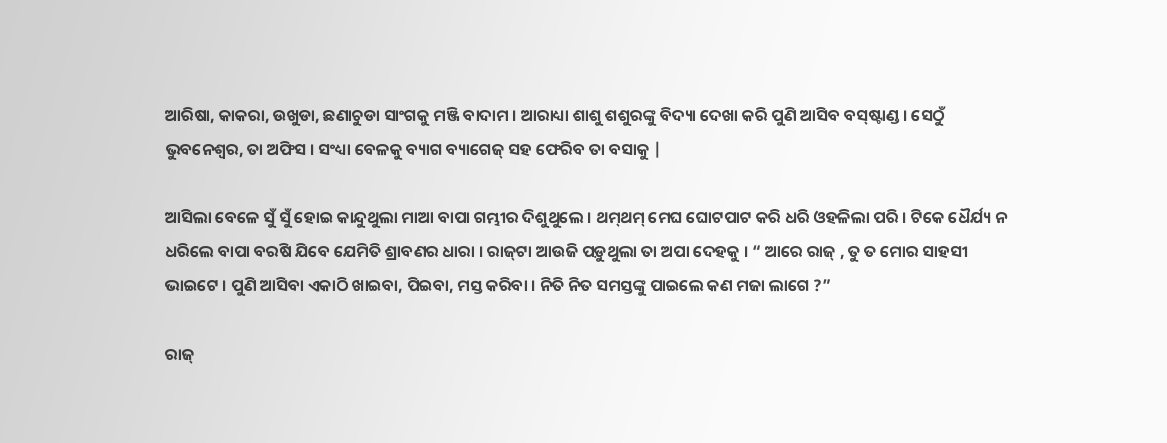ଆରିଷା, କାକରା, ଉଖୁଡା, ଛଣାଚୁଡା ସାଂଗକୁ ମଞ୍ଜି ବାଦାମ । ଆରାଧ୍ୟା ଶାଶୁ ଶଶୁରଙ୍କୁ ବିଦ୍ୟା ଦେଖା କରି ପୁଣି ଆସିବ ବସ୍‌ଷ୍ଟାଣ୍ଡ । ସେଠୁଁ ଭୁବନେଶ୍ଵର, ତା ଅଫିସ । ସଂଧ୍ୟା ବେଳକୁ ବ୍ୟାଗ ବ୍ୟାଗେଜ୍‌ ସହ ଫେରିବ ତା ବସାକୁ |

ଆସିଲା ବେଳେ ସୁଁ ସୁଁ ହୋଇ କାନ୍ଦୁଥୁଲା ମାଆ ବାପା ଗମ୍ଭୀର ଦିଶୁଥୁଲେ । ଥମ୍‌ଥମ୍‌ ମେଘ ଘୋଟପାଟ କରି ଧରି ଓହଳିଲା ପରି । ଟିକେ ଧୈର୍ଯ୍ୟ ନ ଧରିଲେ ବାପା ବରଷି ଯିବେ ଯେମିତି ଶ୍ରାବଣର ଧାରା । ରାଜ୍‌ଟା ଆଉଜି ପଡ଼ୁଥୁଲା ତା ଅପା ଦେହକୁ । “ ଆରେ ରାଜ୍‌ , ତୁ ତ ମୋର ସାହସୀ ଭାଇଟେ । ପୁଣି ଆସିବା ଏକାଠି ଖାଇବା, ପିଇବା, ମସ୍ତ କରିବା । ନିତି ନିତ ସମସ୍ତଙ୍କୁ ପାଇଲେ କଣ ମଜା ଲାଗେ ?”

ରାଜ୍‌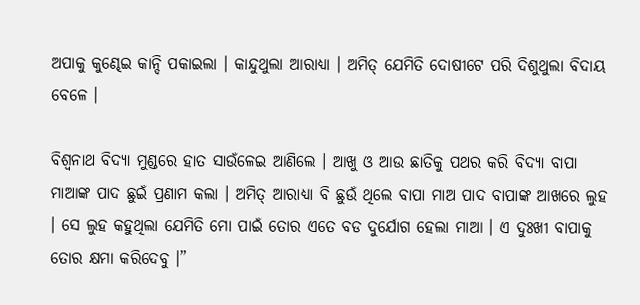ଅପାକୁ କୁଣ୍ଢେଇ କାନ୍ଦି ପକାଇଲା । କାନ୍ଦୁଥୁଲା ଆରାଧ୍ୟା । ଅମିତ୍‌ ଯେମିତି ଦୋଷୀଟେ ପରି ଦିଶୁଥୁଲା ବିଦାୟ ବେଳେ ।

ବିଶ୍ଵନାଥ ବିଦ୍ୟା ମୁଣ୍ଡରେ ହାତ ସାଉଁଳେଇ ଆଣିଲେ । ଆଖୁ ଓ ଆଉ ଛାତିକୁ ପଥର କରି ବିଦ୍ୟା ବାପା ମାଆଙ୍କ ପାଦ ଛୁଇଁ ପ୍ରଣାମ କଲା । ଅମିତ୍‌ ଆରାଧ୍ୟା ବି ଛୁଉଁ ଥିଲେ ବାପା ମାଅ ପାଦ ବାପାଙ୍କ ଆଖରେ ଲୁହ । ସେ ଲୁହ କହୁଥିଲା ଯେମିତି ମୋ ପାଇଁ ତୋର ଏତେ ବଡ ଦୁର୍ଯୋଗ ହେଲା ମାଆ । ଏ ଦୁଃଖୀ ବାପାକୁ ତୋର କ୍ଷମା କରିଦେବୁ ।”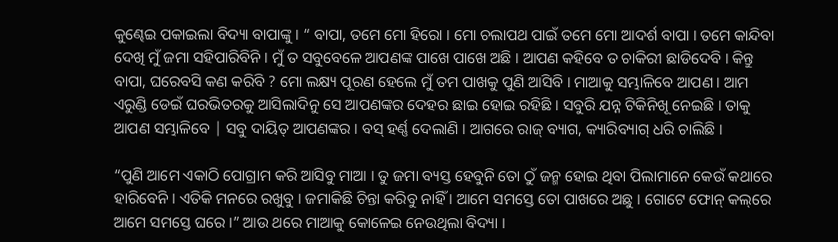କୁଣ୍ଢେଇ ପକାଇଲା ବିଦ୍ୟା ବାପାଙ୍କୁ । “ ବାପା, ତମେ ମୋ ହିରୋ । ମୋ ଚଲାପଥ ପାଇଁ ତମେ ମୋ ଆଦର୍ଶ ବାପା । ତମେ କାନ୍ଦିବା ଦେଖି ମୁଁ ଜମା ସହିପାରିବିନି । ମୁଁ ତ ସବୁବେଳେ ଆପଣଙ୍କ ପାଖେ ପାଖେ ଅଛି । ଆପଣ କହିବେ ତ ଚାକିରୀ ଛାଡିଦେବି । କିନ୍ତୁ ବାପା, ଘରେବସି କଣ କରିବି ? ମୋ ଲକ୍ଷ୍ୟ ପୂରଣ ହେଲେ ମୁଁ ତମ ପାଖକୁ ପୁଣି ଆସିବି । ମାଆକୁ ସମ୍ଭାଳିବେ ଆପଣ । ଆମ ଏରୁଣ୍ଡି ଡେଇଁ ଘରଭିତରକୁ ଆସିଲାଦିନୁ ସେ ଆପଣଙ୍କର ଦେହର ଛାଇ ହୋଇ ରହିଛି । ସବୁରି ଯନ୍ନ ଟିକିନିଖୂ ନେଇଛି । ତାକୁ ଆପଣ ସମ୍ଭାଳିବେ | ସବୁ ଦାୟିତ୍‌ ଆପଣଙ୍କର । ବସ୍‌ ହର୍ଣ୍ଣ ଦେଲାଣି । ଆଗରେ ରାଜ୍‌ ବ୍ୟାଗ, କ୍ୟାରିବ୍ୟାଗ୍‌ ଧରି ଚାଲିଛି ।

“ପୁଣି ଆମେ ଏକାଠି ପୋଗ୍ରାମ କରି ଆସିବୁ ମାଆ । ତୁ ଜମା ବ୍ୟସ୍ତ ହେବୁନି ତୋ ଠୁଁ ଜନ୍ମ ହୋଇ ଥିବା ପିଲାମାନେ କେଉଁ କଥାରେ ହାରିବେନି । ଏତିକି ମନରେ ରଖୁବୁ । ଜମାକିଛି ଚିନ୍ତା କରିବୁ ନାହିଁ । ଆମେ ସମସ୍ତେ ତୋ ପାଖରେ ଅଛୁ । ଗୋଟେ ଫୋନ୍‌ କଲ୍‌ରେ ଆମେ ସମସ୍ତେ ଘରେ ।” ଆଉ ଥରେ ମାଆକୁ କୋଳେଇ ନେଉଥିଲା ବିଦ୍ୟା ।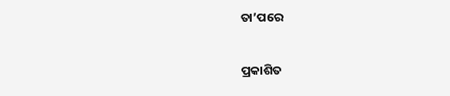ତା’ପରେ

ପ୍ରକାଶିତ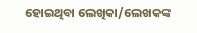ହୋଇଥିବା ଲେଖିକା/ଲେଖକଙ୍କ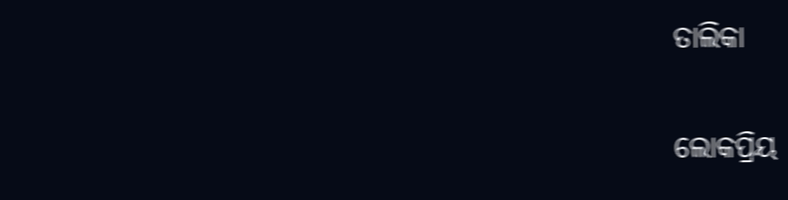ତାଲିକା

ଲୋକପ୍ରିୟ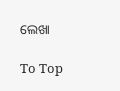ଲେଖା

To Top